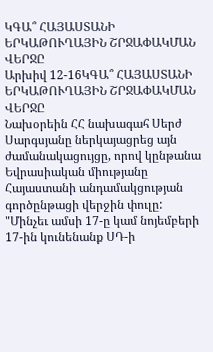ԿԳԱ՞ ՀԱՅԱՍՏԱՆԻ ԵՐԿԱԹՈՒՂԱՅԻՆ ՇՐՋԱՓԱԿՄԱՆ ՎԵՐՋԸ
Արխիվ 12-16ԿԳԱ՞ ՀԱՅԱՍՏԱՆԻ ԵՐԿԱԹՈՒՂԱՅԻՆ ՇՐՋԱՓԱԿՄԱՆ ՎԵՐՋԸ
Նախօրեին ՀՀ նախագահ Սերժ Սարգսյանը ներկայացրեց այն ժամանակացույցը, որով կընթանա Եվրասիական միությանը Հայաստանի անդամակցության գործընթացի վերջին փուլը: "Մինչեւ ամսի 17-ը կամ նոյեմբերի 17-ին կունենանք ՍԴ-ի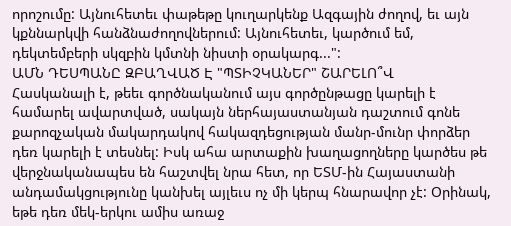որոշումը: Այնուհետեւ փաթեթը կուղարկենք Ազգային ժողով, եւ այն կքննարկվի հանձնաժողովներում: Այնուհետեւ, կարծում եմ, դեկտեմբերի սկզբին կմտնի նիստի օրակարգ...":
ԱՄՆ ԴԵՍՊԱՆԸ ԶԲԱՂՎԱԾ Է "ՊՏԻՉԿԱՆԵՐ" ՇԱՐԵԼՈ՞Վ
Հասկանալի է, թեեւ գործնականում այս գործընթացը կարելի է համարել ավարտված, սակայն ներհայաստանյան դաշտում գոնե քարոզչական մակարդակով հակազդեցության մանր-մունր փորձեր դեռ կարելի է տեսնել: Իսկ ահա արտաքին խաղացողները կարծես թե վերջնականապես են հաշտվել նրա հետ, որ ԵՏՄ-ին Հայաստանի անդամակցությունը կանխել այլեւս ոչ մի կերպ հնարավոր չէ: Օրինակ, եթե դեռ մեկ-երկու ամիս առաջ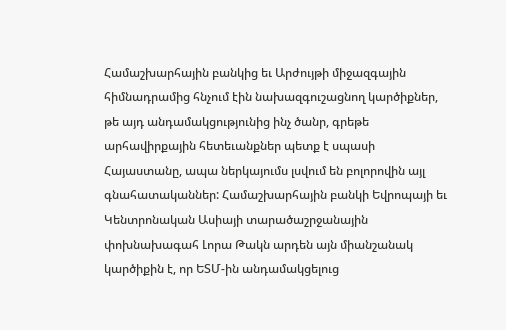Համաշխարհային բանկից եւ Արժույթի միջազգային հիմնադրամից հնչում էին նախազգուշացնող կարծիքներ, թե այդ անդամակցությունից ինչ ծանր, գրեթե արհավիրքային հետեւանքներ պետք է սպասի Հայաստանը, ապա ներկայումս լսվում են բոլորովին այլ գնահատականներ: Համաշխարհային բանկի Եվրոպայի եւ Կենտրոնական Ասիայի տարածաշրջանային փոխնախագահ Լորա Թակն արդեն այն միանշանակ կարծիքին է, որ ԵՏՄ-ին անդամակցելուց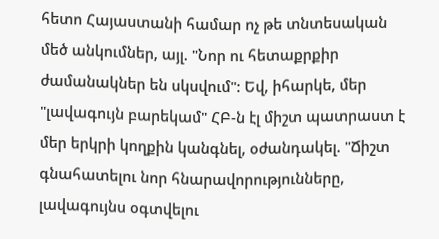հետո Հայաստանի համար ոչ թե տնտեսական մեծ անկումներ, այլ. "Նոր ու հետաքրքիր ժամանակներ են սկսվում": Եվ, իհարկե, մեր "լավագույն բարեկամ" ՀԲ-ն էլ միշտ պատրաստ է մեր երկրի կողքին կանգնել, օժանդակել. "Ճիշտ գնահատելու նոր հնարավորությունները, լավագույնս օգտվելու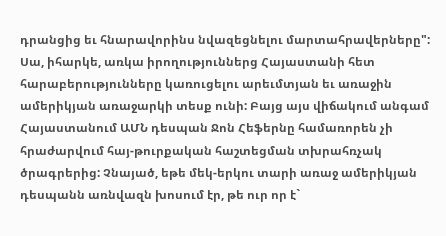դրանցից եւ հնարավորինս նվազեցնելու մարտահրավերները":
Սա, իհարկե, առկա իրողություններց Հայաստանի հետ հարաբերությունները կառուցելու արեւմտյան եւ առաջին ամերիկյան առաջարկի տեսք ունի: Բայց այս վիճակում անգամ Հայաստանում ԱՄՆ դեսպան Ջոն Հեֆերնը համառորեն չի հրաժարվում հայ-թուրքական հաշտեցման տխրահռչակ ծրագրերից: Չնայած, եթե մեկ-երկու տարի առաջ ամերիկյան դեսպանն առնվազն խոսում էր, թե ուր որ է`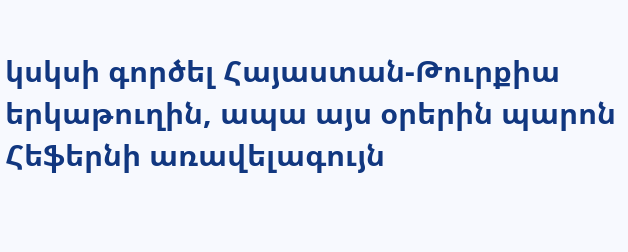կսկսի գործել Հայաստան-Թուրքիա երկաթուղին, ապա այս օրերին պարոն Հեֆերնի առավելագույն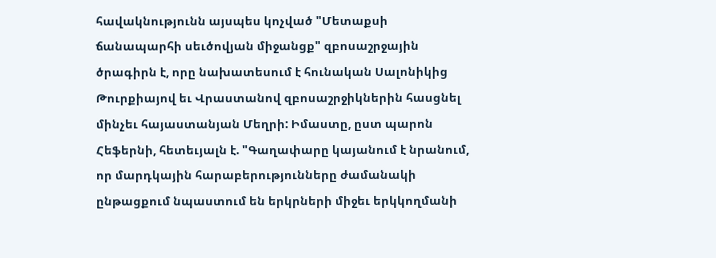հավակնությունն այսպես կոչված "Մետաքսի ճանապարհի սեւծովյան միջանցք" զբոսաշրջային ծրագիրն է, որը նախատեսում է հունական Սալոնիկից Թուրքիայով եւ Վրաստանով զբոսաշրջիկներին հասցնել մինչեւ հայաստանյան Մեղրի: Իմաստը, ըստ պարոն Հեֆերնի, հետեւյալն է. "Գաղափարը կայանում է նրանում, որ մարդկային հարաբերությունները ժամանակի ընթացքում նպաստում են երկրների միջեւ երկկողմանի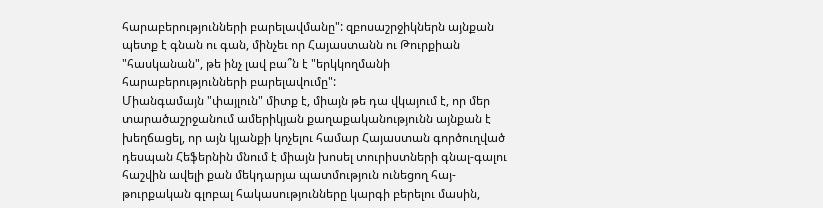հարաբերությունների բարելավմանը": զբոսաշրջիկներն այնքան պետք է գնան ու գան, մինչեւ որ Հայաստանն ու Թուրքիան "հասկանան", թե ինչ լավ բա՞ն է "երկկողմանի հարաբերությունների բարելավումը":
Միանգամայն "փայլուն" միտք է, միայն թե դա վկայում է, որ մեր տարածաշրջանում ամերիկյան քաղաքականությունն այնքան է խեղճացել, որ այն կյանքի կոչելու համար Հայաստան գործուղված դեսպան Հեֆերնին մնում է միայն խոսել տուրիստների գնալ-գալու հաշվին ավելի քան մեկդարյա պատմություն ունեցող հայ-թուրքական գլոբալ հակասությունները կարգի բերելու մասին,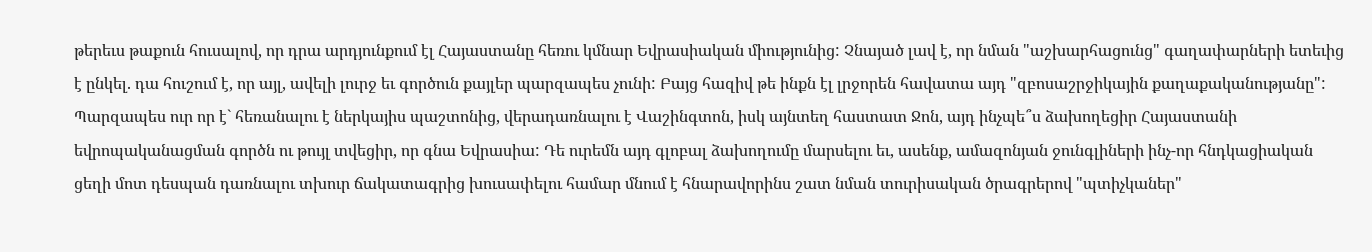թերեւս թաքուն հուսալով, որ դրա արդյունքում էլ Հայաստանը հեռու կմնար Եվրասիական միությունից: Չնայած լավ է, որ նման "աշխարհացունց" գաղափարների ետեւից է ընկել. դա հուշում է, որ այլ, ավելի լուրջ եւ գործուն քայլեր պարզապես չունի: Բայց հազիվ թե ինքն էլ լրջորեն հավատա այդ "զբոսաշրջիկային քաղաքականությանը": Պարզապես ուր որ է` հեռանալու է ներկայիս պաշտոնից, վերադառնալու է Վաշինգտոն, իսկ այնտեղ հաստատ Ջոն, այդ ինչպե՞ս ձախողեցիր Հայաստանի եվրոպականացման գործն ու թույլ տվեցիր, որ գնա Եվրասիա: Դե ուրեմն այդ գլոբալ ձախողումը մարսելու եւ, ասենք, ամազոնյան ջունգլիների ինչ-որ հնդկացիական ցեղի մոտ դեսպան դառնալու տխուր ճակատագրից խուսափելու համար մնում է հնարավորինս շատ նման տուրիսական ծրագրերով "պտիչկաներ"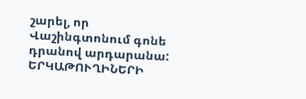շարել, որ Վաշինգտոնում գոնե դրանով արդարանա:
ԵՐԿԱԹՈՒՂԻՆԵՐԻ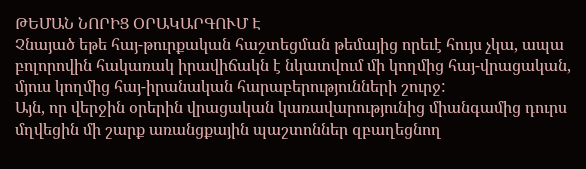ԹԵՄԱՆ ՆՈՐԻՑ ՕՐԱԿԱՐԳՈՒՄ Է
Չնայած եթե հայ-թուրքական հաշտեցման թեմայից որեւէ հույս չկա, ապա բոլորովին հակառակ իրավիճակն է նկատվում մի կողմից հայ-վրացական, մյուս կողմից հայ-իրանական հարաբերությունների շուրջ:
Այն, որ վերջին օրերին վրացական կառավարությունից միանգամից դուրս մղվեցին մի շարք առանցքային պաշտոններ զբաղեցնող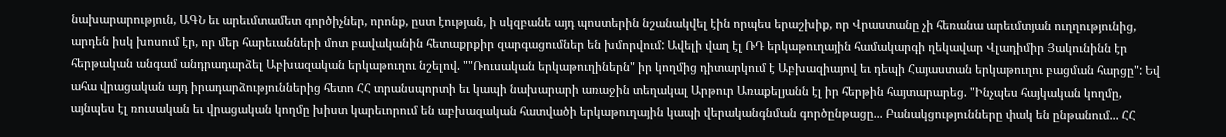նախարարություն, ԱԳՆ եւ արեւմտամետ գործիչներ, որոնք, ըստ էության, ի սկզբանե այդ պոստերին նշանակվել էին որպես երաշխիք, որ Վրաստանը չի հեռանա արեւմտյան ուղղությունից, արդեն իսկ խոսում էր, որ մեր հարեւանների մոտ բավականին հետաքրքիր զարգացումներ են խմորվում: Ավելի վաղ էլ ՌԴ երկաթուղային համակարգի ղեկավար Վլադիմիր Յակունինն էր հերթական անգամ անդրադարձել Աբխազական երկաթուղու նշելով. ""Ռուսական երկաթուղիներն" իր կողմից դիտարկում է Աբխազիայով եւ դեպի Հայաստան երկաթուղու բացման հարցը": Եվ ահա վրացական այդ իրադարձություններից հետո ՀՀ տրանսպորտի եւ կապի նախարարի առաջին տեղակալ Արթուր Առաքելյանն էլ իր հերթին հայտարարեց. "Ինչպես հայկական կողմը, այնպես էլ ռուսական եւ վրացական կողմը խիստ կարեւորում են աբխազական հատվածի երկաթուղային կապի վերականգնման գործընթացը... Բանակցությունները փակ են ընթանում... ՀՀ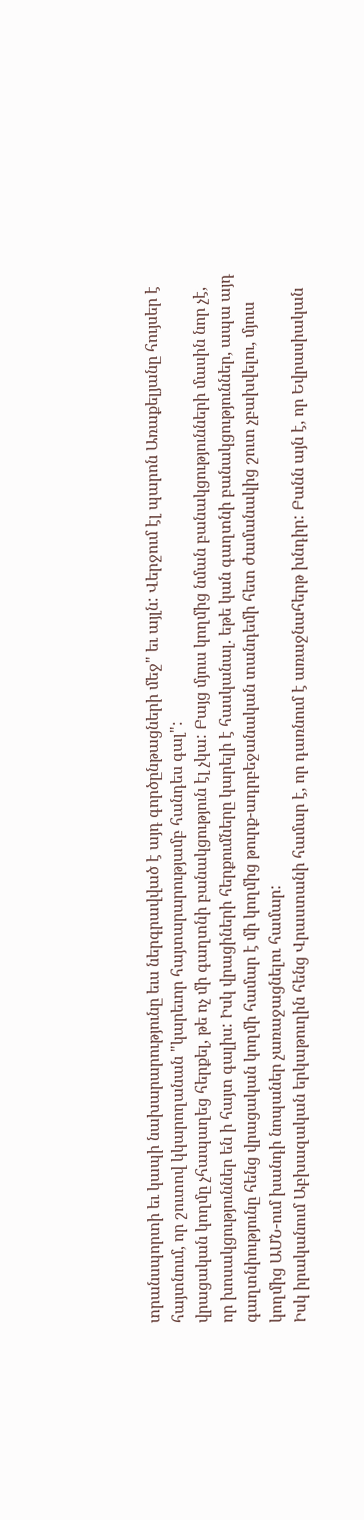տրանսպորտի եւ կապի նախարարությունը եւս ներգրավված է այդ գործընթացների մեջ" եւ այլն: Վերջում էլ պարոն Առաքելյանը հույսեր է հայտնում, որ շուտով կկարողանան "կարեւոր հայտարարությամբ հանդես գալ":
վրացական կողմը չհապաղեց հերքել, թե ոչ մի գաղտնի բանակցություն էլ չկա: Բայց մյուս կողմից նման բանակցությունների մասին նոր չէ, որ խոսակցություններ են ի հայտ գալիս: Իսկ վրացիների հերքումները կարելի է հասկանալ. եթե կան գաղտնի բանակցություններ, ապա այդ գաղտնիությունը հենց վրացական կողմի համար է մի կողմից թուրք-ադրբեջանական տանդեմի հետ ժամանակից շուտ չբախվելու, մյուս կողմից ԱՄՆ-ում խանդի նոպաներ չառաջացնելու համար:
Իսկ իրականում Աբխազական երկաթուղին հենց Վրաստանի համար է, որ դառնում է առաջնահերթ խնդիր: Բանն այն է, որ Եվրասիական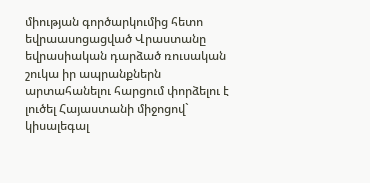միության գործարկումից հետո եվրաասոցացված Վրաստանը եվրասիական դարձած ռուսական շուկա իր ապրանքներն արտահանելու հարցում փորձելու է լուծել Հայաստանի միջոցով` կիսալեգալ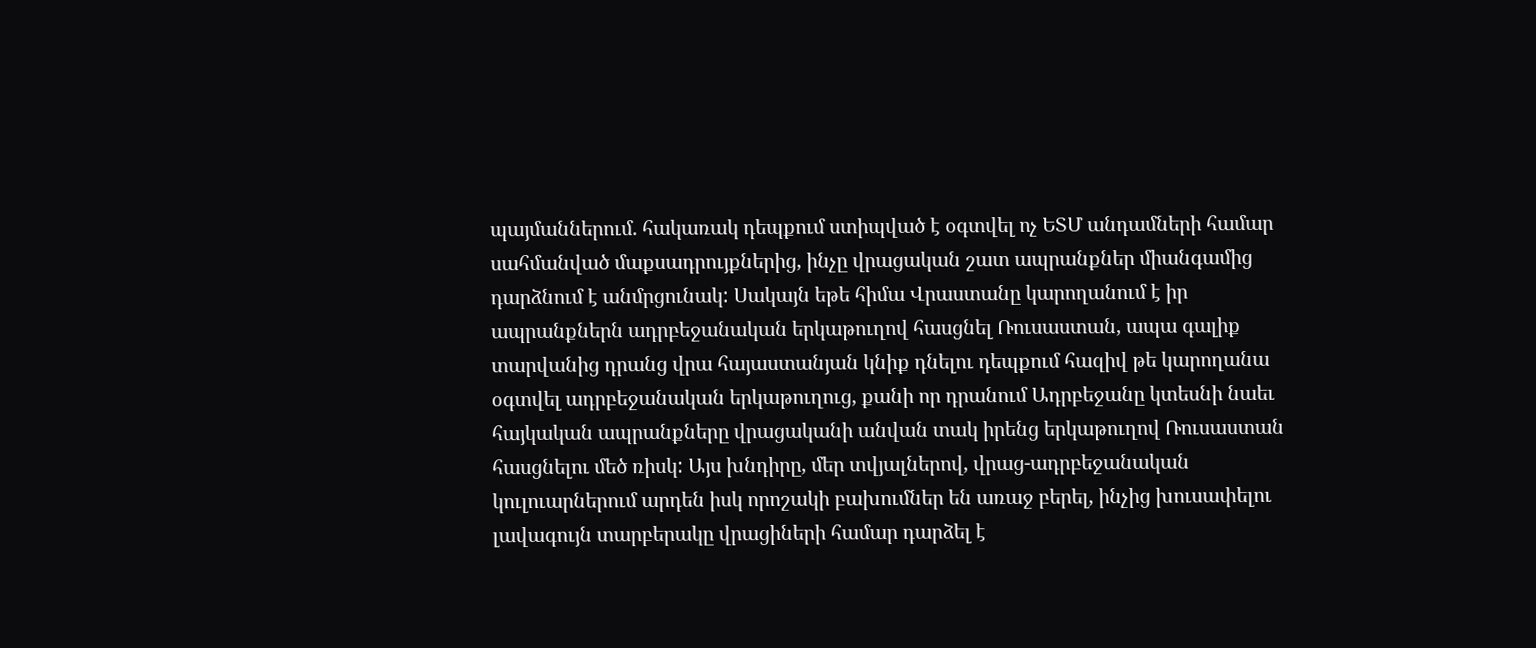պայմաններում. հակառակ դեպքում ստիպված է օգտվել ոչ ԵՏՄ անդամների համար սահմանված մաքսադրույքներից, ինչը վրացական շատ ապրանքներ միանգամից դարձնում է անմրցունակ: Սակայն եթե հիմա Վրաստանը կարողանում է իր ապրանքներն ադրբեջանական երկաթուղով հասցնել Ռուսաստան, ապա գալիք տարվանից դրանց վրա հայաստանյան կնիք դնելու դեպքում հազիվ թե կարողանա օգտվել ադրբեջանական երկաթուղուց, քանի որ դրանում Ադրբեջանը կտեսնի նաեւ հայկական ապրանքները վրացականի անվան տակ իրենց երկաթուղով Ռուսաստան հասցնելու մեծ ռիսկ: Այս խնդիրը, մեր տվյալներով, վրաց-ադրբեջանական կուլուարներում արդեն իսկ որոշակի բախումներ են առաջ բերել, ինչից խուսափելու լավագույն տարբերակը վրացիների համար դարձել է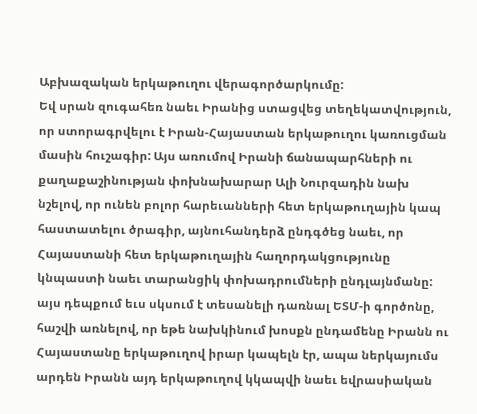Աբխազական երկաթուղու վերագործարկումը:
Եվ սրան զուգահեռ նաեւ Իրանից ստացվեց տեղեկատվություն, որ ստորագրվելու է Իրան-Հայաստան երկաթուղու կառուցման մասին հուշագիր: Այս առումով Իրանի ճանապարհների ու քաղաքաշինության փոխնախարար Ալի Նուրզադին նախ նշելով, որ ունեն բոլոր հարեւանների հետ երկաթուղային կապ հաստատելու ծրագիր, այնուհանդերձ ընդգծեց նաեւ, որ Հայաստանի հետ երկաթուղային հաղորդակցությունը կնպաստի նաեւ տարանցիկ փոխադրումների ընդլայնմանը: այս դեպքում եւս սկսում է տեսանելի դառնալ ԵՏՄ-ի գործոնը, հաշվի առնելով, որ եթե նախկինում խոսքն ընդամենը Իրանն ու Հայաստանը երկաթուղով իրար կապելն էր, ապա ներկայումս արդեն Իրանն այդ երկաթուղով կկապվի նաեւ եվրասիական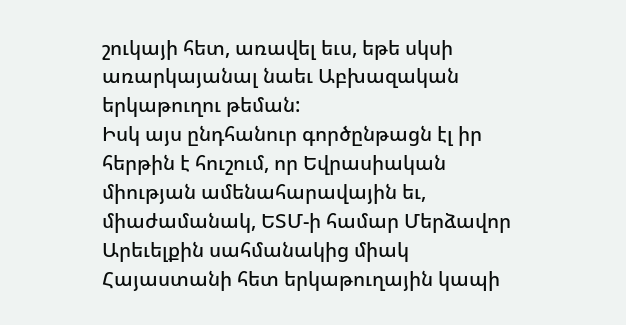շուկայի հետ, առավել եւս, եթե սկսի առարկայանալ նաեւ Աբխազական երկաթուղու թեման:
Իսկ այս ընդհանուր գործընթացն էլ իր հերթին է հուշում, որ Եվրասիական միության ամենահարավային եւ, միաժամանակ, ԵՏՄ-ի համար Մերձավոր Արեւելքին սահմանակից միակ Հայաստանի հետ երկաթուղային կապի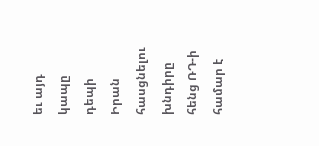եւ այդ կապը դեպի Իրան հասցնելու խնդիրը հենց ՌԴ-ի համար է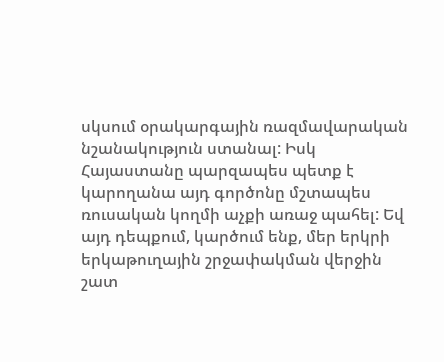սկսում օրակարգային ռազմավարական նշանակություն ստանալ: Իսկ Հայաստանը պարզապես պետք է կարողանա այդ գործոնը մշտապես ռուսական կողմի աչքի առաջ պահել: Եվ այդ դեպքում, կարծում ենք, մեր երկրի երկաթուղային շրջափակման վերջին շատ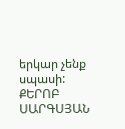երկար չենք սպասի:
ՔԵՐՈԲ ՍԱՐԳՍՅԱՆ